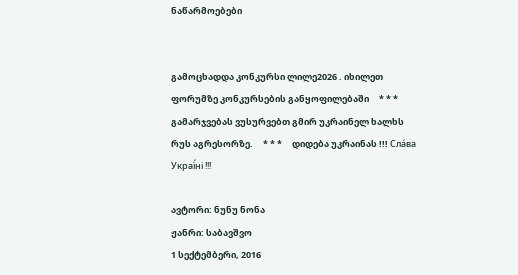ნაწარმოებები


გამოცხადდა კონკურსი ლილე2026 . იხილეთ ფორუმზე კონკურსების განყოფილებაში     * * *     გამარჯვებას ვუსურვებთ გმირ უკრაინელ ხალხს რუს აგრესორზე.     * * *     დიდება უკრაინას !!! Сла́ва Украї́ні !!!

ავტორი: ნუნუ ნონა
ჟანრი: საბავშვო
1 სექტემბერი, 2016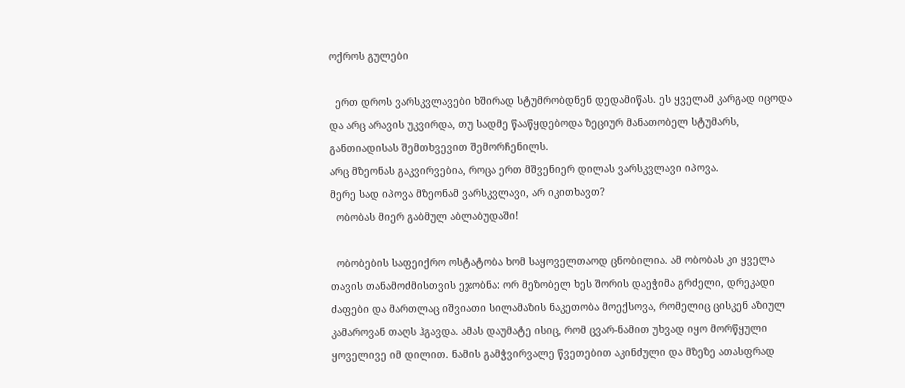ოქროს გულები

  ერთ დროს ვარსკვლავები ხშირად სტუმრობდნენ დედამიწას. ეს ყველამ კარგად იცოდა და არც არავის უკვირდა, თუ სადმე წააწყდებოდა ზეციურ მანათობელ სტუმარს, განთიადისას შემთხვევით შემორჩენილს.
არც მზეონას გაკვირვებია, როცა ერთ მშვენიერ დილას ვარსკვლავი იპოვა.
მერე სად იპოვა მზეონამ ვარსკვლავი, არ იკითხავთ?
  ობობას მიერ გაბმულ აბლაბუდაში!

  ობობების საფეიქრო ოსტატობა ხომ საყოველთაოდ ცნობილია. ამ ობობას კი ყველა თავის თანამოძმისთვის ეჯობნა: ორ მეზობელ ხეს შორის დაეჭიმა გრძელი, დრეკადი ძაფები და მართლაც იშვიათი სილამაზის ნაკეთობა მოექსოვა, რომელიც ცისკენ აზიულ კამაროვან თაღს ჰგავდა. ამას დაუმატე ისიც, რომ ცვარ-ნამით უხვად იყო მორწყული ყოველივე იმ დილით. ნამის გამჭვირვალე წვეთებით აკინძული და მზეზე ათასფრად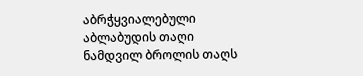აბრჭყვიალებული აბლაბუდის თაღი ნამდვილ ბროლის თაღს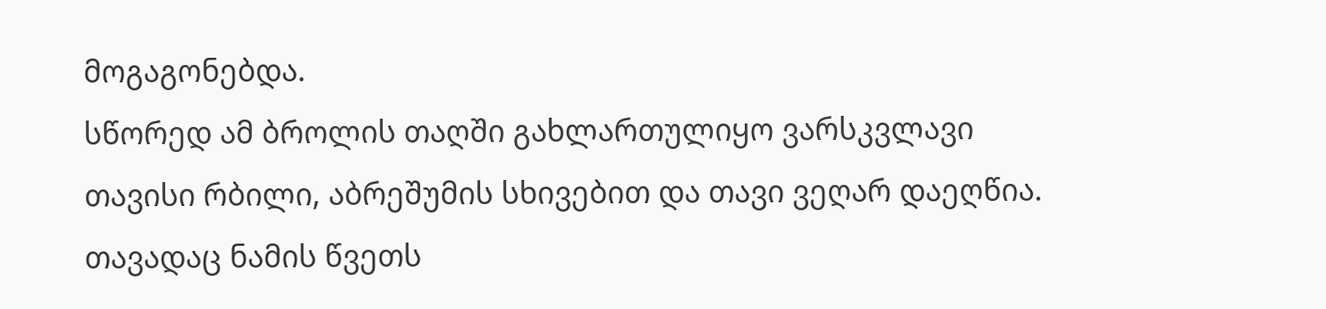მოგაგონებდა.
სწორედ ამ ბროლის თაღში გახლართულიყო ვარსკვლავი თავისი რბილი, აბრეშუმის სხივებით და თავი ვეღარ დაეღწია. თავადაც ნამის წვეთს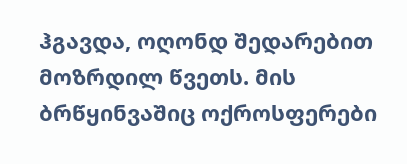ჰგავდა, ოღონდ შედარებით მოზრდილ წვეთს. მის ბრწყინვაშიც ოქროსფერები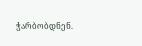ჭარბობდნენ.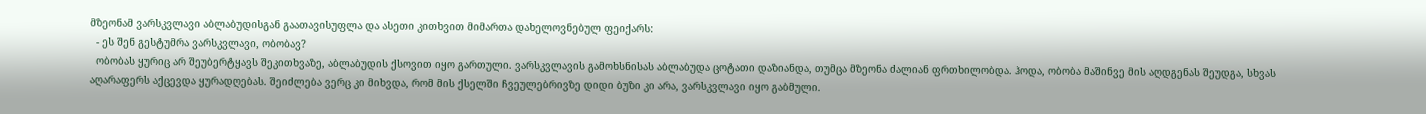მზეონამ ვარსკვლავი აბლაბუდისგან გაათავისუფლა და ასეთი კითხვით მიმართა დახელოვნებულ ფეიქარს:
  - ეს შენ გესტუმრა ვარსკვლავი, ობობავ?
  ობობას ყურიც არ შეუბერტყავს შეკითხვაზე, აბლაბუდის ქსოვით იყო გართული. ვარსკვლავის გამოხსნისას აბლაბუდა ცოტათი დაზიანდა, თუმცა მზეონა ძალიან ფრთხილობდა. ჰოდა, ობობა მაშინვე მის აღდგენას შეუდგა, სხვას აღარაფერს აქცევდა ყურადღებას. შეიძლება ვერც კი მიხვდა, რომ მის ქსელში ჩვეულებრივზე დიდი ბუზი კი არა, ვარსკვლავი იყო გაბმული.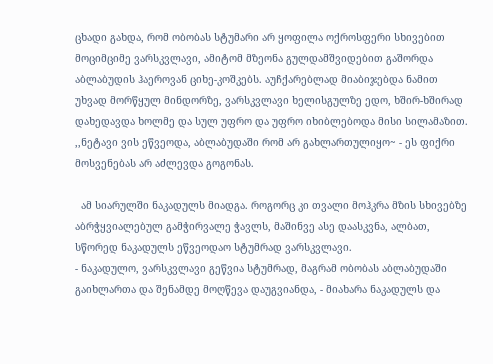ცხადი გახდა, რომ ობობას სტუმარი არ ყოფილა ოქროსფერი სხივებით მოციმციმე ვარსკვლავი, ამიტომ მზეონა გულდამშვიდებით გაშორდა აბლაბუდის ჰაეროვან ციხე-კოშკებს. აუჩქარებლად მიაბიჯებდა ნამით უხვად მორწყულ მინდორზე, ვარსკვლავი ხელისგულზე ედო, ხშირ-ხშირად დახედავდა ხოლმე და სულ უფრო და უფრო იხიბლებოდა მისი სილამაზით. ,,ნეტავი ვის ეწვეოდა, აბლაბუდაში რომ არ გახლართულიყო~ - ეს ფიქრი მოსვენებას არ აძლევდა გოგონას.

  ამ სიარულში ნაკადულს მიადგა. როგორც კი თვალი მოჰკრა მზის სხივებზე აბრჭყვიალებულ გამჭირვალე ჭავლს, მაშინვე ასე დაასკვნა, ალბათ, სწორედ ნაკადულს ეწვეოდაო სტუმრად ვარსკვლავი.
- ნაკადულო, ვარსკვლავი გეწვია სტუმრად, მაგრამ ობობას აბლაბუდაში გაიხლართა და შენამდე მოღწევა დაუგვიანდა, - მიახარა ნაკადულს და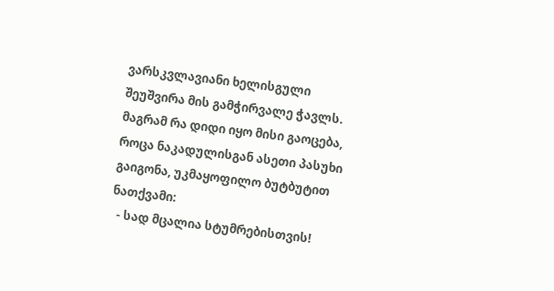ვარსკვლავიანი ხელისგული შეუშვირა მის გამჭირვალე ჭავლს.
მაგრამ რა დიდი იყო მისი გაოცება, როცა ნაკადულისგან ასეთი პასუხი გაიგონა, უკმაყოფილო ბუტბუტით ნათქვამი:
  - სად მცალია სტუმრებისთვის!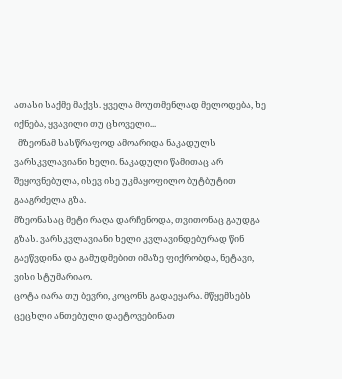ათასი საქმე მაქვს. ყველა მოუთმენლად მელოდება, ხე იქნება, ყვავილი თუ ცხოველი...
  მზეონამ სასწრაფოდ ამოარიდა ნაკადულს ვარსკვლავიანი ხელი. ნაკადული წამითაც არ შეყოვნებულა, ისევ ისე უკმაყოფილო ბუტბუტით გააგრძელა გზა.
მზეონასაც მეტი რაღა დარჩენოდა, თვითონაც გაუდგა გზას. ვარსკვლავიანი ხელი კვლავინდებურად წინ გაეწვდინა და გამუდმებით იმაზე ფიქრობდა, ნეტავი, ვისი სტუმარიაო.
ცოტა იარა თუ ბევრი, კოცონს გადაეყარა. მწყემსებს ცეცხლი ანთებული დაეტოვებინათ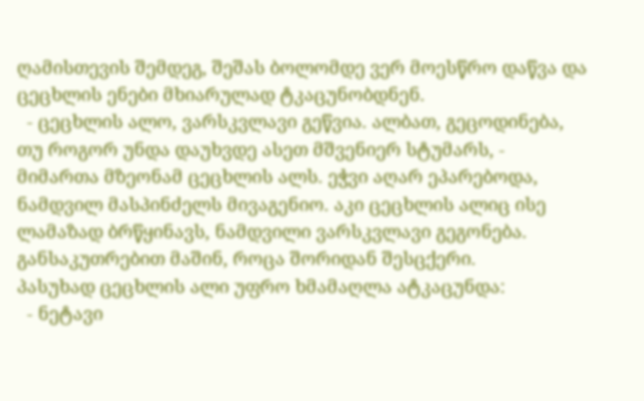ღამისთევის შემდეგ, შეშას ბოლომდე ვერ მოესწრო დაწვა და ცეცხლის ენები მხიარულად ტკაცუნობდნენ.
  - ცეცხლის ალო, ვარსკვლავი გეწვია. ალბათ, გეცოდინება, თუ როგორ უნდა დაუხვდე ასეთ მშვენიერ სტუმარს, - მიმართა მზეონამ ცეცხლის ალს. ეჭვი აღარ ეპარებოდა, ნამდვილ მასპინძელს მივაგენიო. აკი ცეცხლის ალიც ისე ლამაზად ბრწყინავს, ნამდვილი ვარსკვლავი გეგონება. განსაკუთრებით მაშინ, როცა შორიდან შესცქერი.
პასუხად ცეცხლის ალი უფრო ხმამაღლა ატკაცუნდა:
  - ნეტავი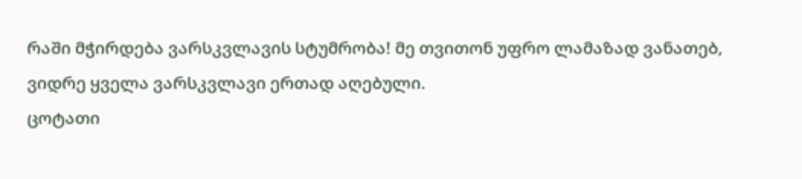რაში მჭირდება ვარსკვლავის სტუმრობა! მე თვითონ უფრო ლამაზად ვანათებ, ვიდრე ყველა ვარსკვლავი ერთად აღებული.
ცოტათი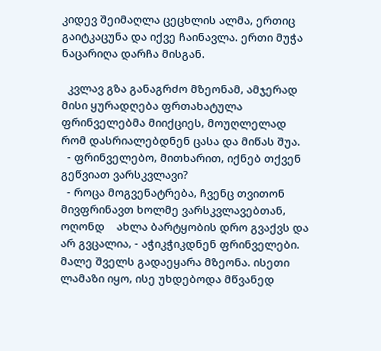კიდევ შეიმაღლა ცეცხლის ალმა, ერთიც გაიტკაცუნა და იქვე ჩაინავლა. ერთი მუჭა ნაცარიღა დარჩა მისგან.

  კვლავ გზა განაგრძო მზეონამ, ამჯერად მისი ყურადღება ფრთახატულა ფრინველებმა მიიქციეს, მოუღლელად რომ დასრიალებდნენ ცასა და მიწას შუა.
  - ფრინველებო, მითხარით, იქნებ თქვენ გეწვიათ ვარსკვლავი?
  - როცა მოგვენატრება, ჩვენც თვითონ მივფრინავთ ხოლმე ვარსკვლავებთან, ოღონდ    ახლა ბარტყობის დრო გვაქვს და არ გვცალია, - აჭიკჭიკდნენ ფრინველები.
მალე შველს გადაეყარა მზეონა. ისეთი ლამაზი იყო, ისე უხდებოდა მწვანედ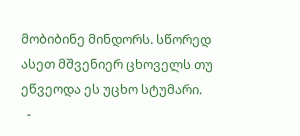მობიბინე მინდორს. სწორედ ასეთ მშვენიერ ცხოველს თუ ეწვეოდა ეს უცხო სტუმარი.
  -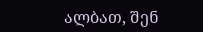ალბათ, შენ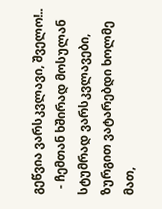გეწვია ვარსკვლავი, შველო!..
  - ჩემთან ხშირად მოსულან სტუმრად ვარსკვლავები, ზურგით ვატარებდი ხოლმე მათ,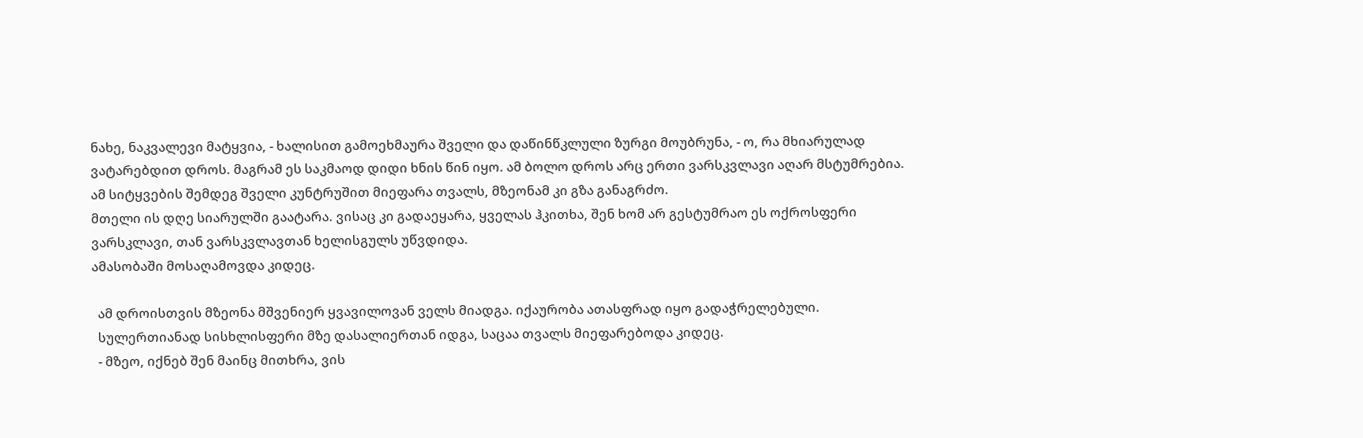ნახე, ნაკვალევი მატყვია, - ხალისით გამოეხმაურა შველი და დაწინწკლული ზურგი მოუბრუნა, - ო, რა მხიარულად ვატარებდით დროს. მაგრამ ეს საკმაოდ დიდი ხნის წინ იყო. ამ ბოლო დროს არც ერთი ვარსკვლავი აღარ მსტუმრებია.
ამ სიტყვების შემდეგ შველი კუნტრუშით მიეფარა თვალს, მზეონამ კი გზა განაგრძო.
მთელი ის დღე სიარულში გაატარა. ვისაც კი გადაეყარა, ყველას ჰკითხა, შენ ხომ არ გესტუმრაო ეს ოქროსფერი ვარსკლავი, თან ვარსკვლავთან ხელისგულს უწვდიდა.
ამასობაში მოსაღამოვდა კიდეც.

  ამ დროისთვის მზეონა მშვენიერ ყვავილოვან ველს მიადგა. იქაურობა ათასფრად იყო გადაჭრელებული.
  სულერთიანად სისხლისფერი მზე დასალიერთან იდგა, საცაა თვალს მიეფარებოდა კიდეც.
  - მზეო, იქნებ შენ მაინც მითხრა, ვის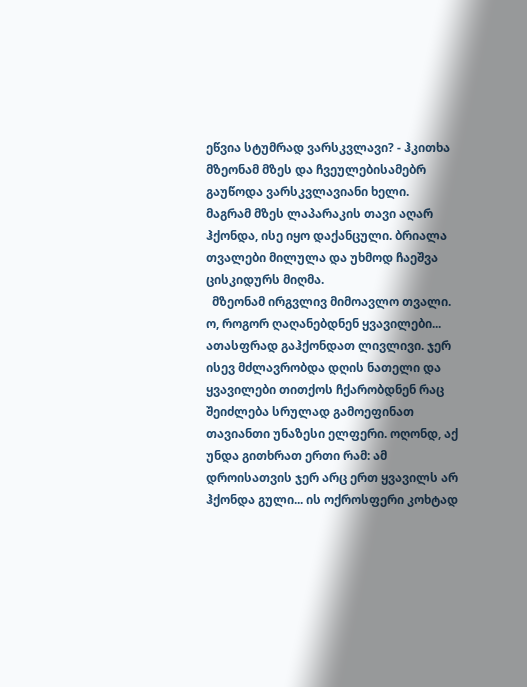ეწვია სტუმრად ვარსკვლავი? - ჰკითხა მზეონამ მზეს და ჩვეულებისამებრ გაუწოდა ვარსკვლავიანი ხელი.
მაგრამ მზეს ლაპარაკის თავი აღარ ჰქონდა, ისე იყო დაქანცული. ბრიალა თვალები მილულა და უხმოდ ჩაეშვა ცისკიდურს მიღმა.
  მზეონამ ირგვლივ მიმოავლო თვალი. ო, როგორ ღაღანებდნენ ყვავილები... ათასფრად გაჰქონდათ ლივლივი. ჯერ ისევ მძლავრობდა დღის ნათელი და ყვავილები თითქოს ჩქარობდნენ რაც შეიძლება სრულად გამოეფინათ თავიანთი უნაზესი ელფერი. ოღონდ, აქ უნდა გითხრათ ერთი რამ: ამ დროისათვის ჯერ არც ერთ ყვავილს არ ჰქონდა გული... ის ოქროსფერი კოხტად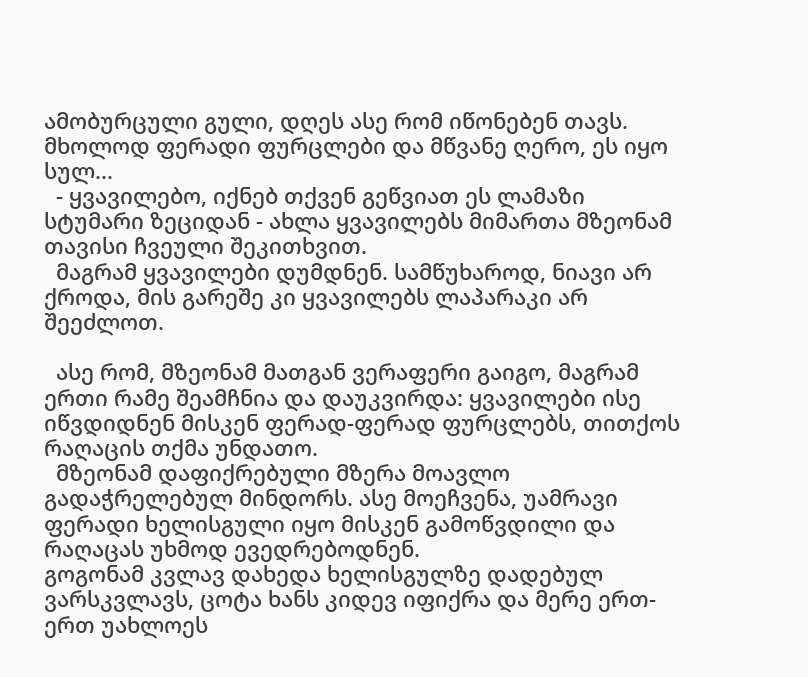ამობურცული გული, დღეს ასე რომ იწონებენ თავს. მხოლოდ ფერადი ფურცლები და მწვანე ღერო, ეს იყო სულ...
  - ყვავილებო, იქნებ თქვენ გეწვიათ ეს ლამაზი სტუმარი ზეციდან - ახლა ყვავილებს მიმართა მზეონამ თავისი ჩვეული შეკითხვით.
  მაგრამ ყვავილები დუმდნენ. სამწუხაროდ, ნიავი არ ქროდა, მის გარეშე კი ყვავილებს ლაპარაკი არ შეეძლოთ.

  ასე რომ, მზეონამ მათგან ვერაფერი გაიგო, მაგრამ ერთი რამე შეამჩნია და დაუკვირდა: ყვავილები ისე იწვდიდნენ მისკენ ფერად-ფერად ფურცლებს, თითქოს რაღაცის თქმა უნდათო.
  მზეონამ დაფიქრებული მზერა მოავლო გადაჭრელებულ მინდორს. ასე მოეჩვენა, უამრავი ფერადი ხელისგული იყო მისკენ გამოწვდილი და რაღაცას უხმოდ ევედრებოდნენ.
გოგონამ კვლავ დახედა ხელისგულზე დადებულ ვარსკვლავს, ცოტა ხანს კიდევ იფიქრა და მერე ერთ-ერთ უახლოეს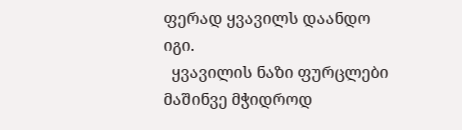ფერად ყვავილს დაანდო იგი.
  ყვავილის ნაზი ფურცლები მაშინვე მჭიდროდ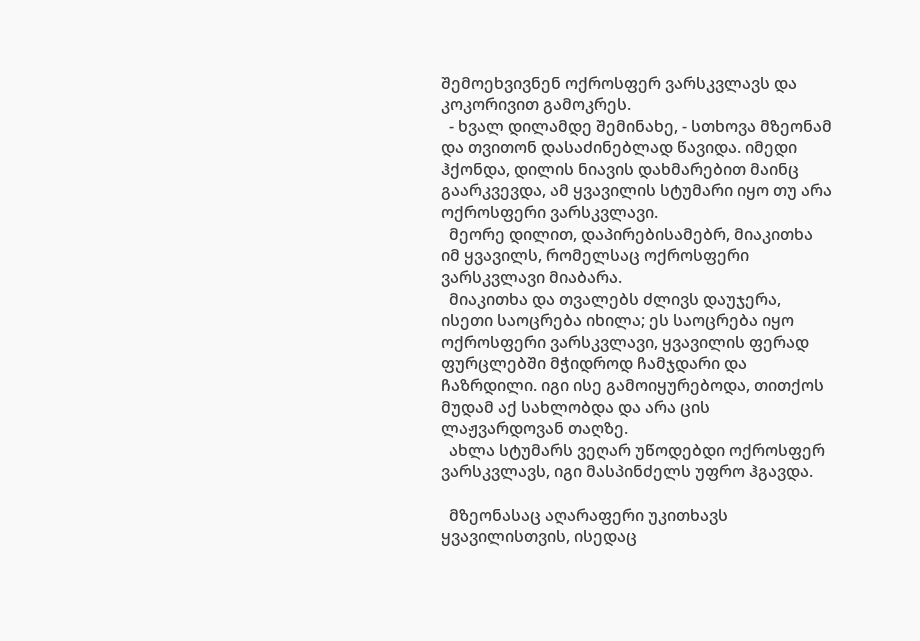შემოეხვივნენ ოქროსფერ ვარსკვლავს და კოკორივით გამოკრეს.
  - ხვალ დილამდე შემინახე, - სთხოვა მზეონამ და თვითონ დასაძინებლად წავიდა. იმედი ჰქონდა, დილის ნიავის დახმარებით მაინც გაარკვევდა, ამ ყვავილის სტუმარი იყო თუ არა ოქროსფერი ვარსკვლავი.
  მეორე დილით, დაპირებისამებრ, მიაკითხა იმ ყვავილს, რომელსაც ოქროსფერი ვარსკვლავი მიაბარა.
  მიაკითხა და თვალებს ძლივს დაუჯერა, ისეთი საოცრება იხილა; ეს საოცრება იყო ოქროსფერი ვარსკვლავი, ყვავილის ფერად ფურცლებში მჭიდროდ ჩამჯდარი და ჩაზრდილი. იგი ისე გამოიყურებოდა, თითქოს მუდამ აქ სახლობდა და არა ცის ლაჟვარდოვან თაღზე.
  ახლა სტუმარს ვეღარ უწოდებდი ოქროსფერ ვარსკვლავს, იგი მასპინძელს უფრო ჰგავდა.

  მზეონასაც აღარაფერი უკითხავს ყვავილისთვის, ისედაც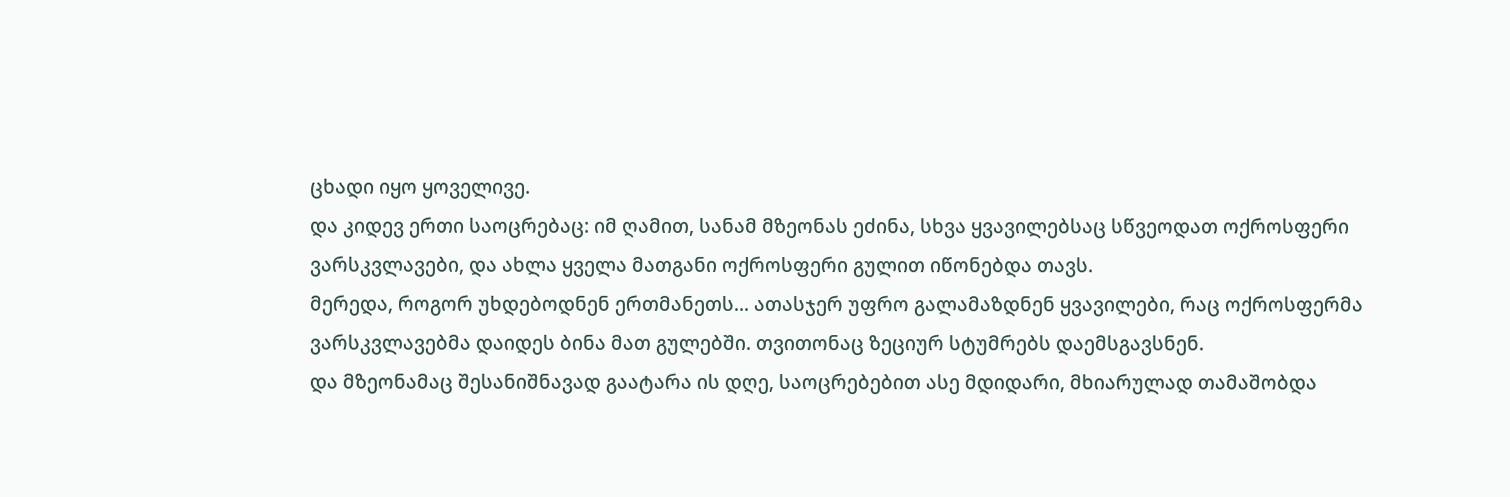ცხადი იყო ყოველივე.
და კიდევ ერთი საოცრებაც: იმ ღამით, სანამ მზეონას ეძინა, სხვა ყვავილებსაც სწვეოდათ ოქროსფერი ვარსკვლავები, და ახლა ყველა მათგანი ოქროსფერი გულით იწონებდა თავს.
მერედა, როგორ უხდებოდნენ ერთმანეთს... ათასჯერ უფრო გალამაზდნენ ყვავილები, რაც ოქროსფერმა ვარსკვლავებმა დაიდეს ბინა მათ გულებში. თვითონაც ზეციურ სტუმრებს დაემსგავსნენ.
და მზეონამაც შესანიშნავად გაატარა ის დღე, საოცრებებით ასე მდიდარი, მხიარულად თამაშობდა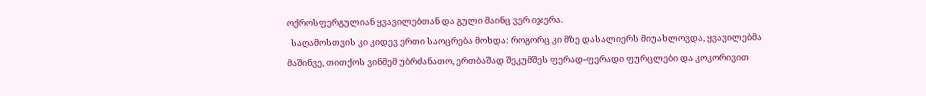ოქროსფერგულიან ყვავილებთან და გული მაინც ვერ იჯერა.
  საღამოსთვის კი კიდევ ერთი საოცრება მოხდა: როგორც კი მზე დასალიერს მიუახლოვდა, ყვავილებმა მაშინვე, თითქოს ვინმემ უბრძანათო, ერთბაშად შეკუმშეს ფერად-ფერადი ფურცლები და კოკორივით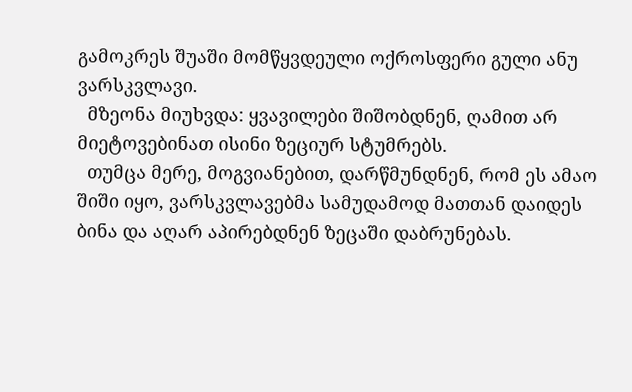გამოკრეს შუაში მომწყვდეული ოქროსფერი გული ანუ ვარსკვლავი.
  მზეონა მიუხვდა: ყვავილები შიშობდნენ, ღამით არ მიეტოვებინათ ისინი ზეციურ სტუმრებს.
  თუმცა მერე, მოგვიანებით, დარწმუნდნენ, რომ ეს ამაო შიში იყო, ვარსკვლავებმა სამუდამოდ მათთან დაიდეს ბინა და აღარ აპირებდნენ ზეცაში დაბრუნებას.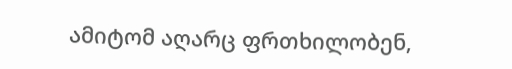ამიტომ აღარც ფრთხილობენ,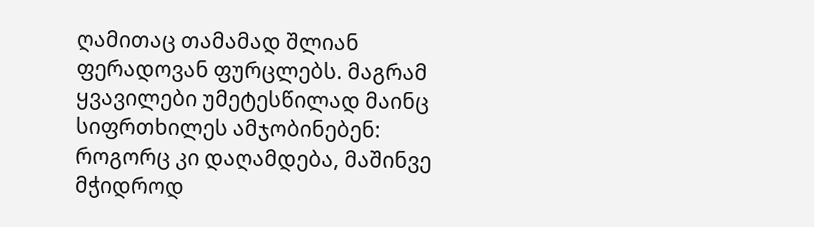ღამითაც თამამად შლიან ფერადოვან ფურცლებს. მაგრამ ყვავილები უმეტესწილად მაინც სიფრთხილეს ამჯობინებენ: როგორც კი დაღამდება, მაშინვე მჭიდროდ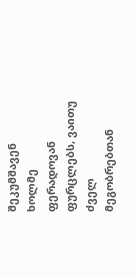შეკუმშავენ ხოლმე ფერადოვან ფურცლებს, ვაითუ ძველ მეგობრებთან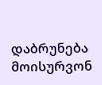დაბრუნება მოისურვონ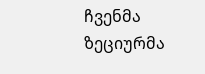ჩვენმა ზეციურმა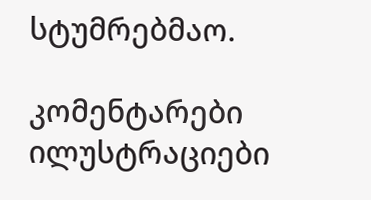სტუმრებმაო.

კომენტარები ილუსტრაციები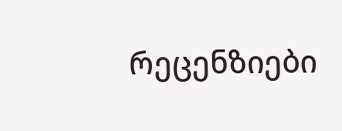რეცენზიები